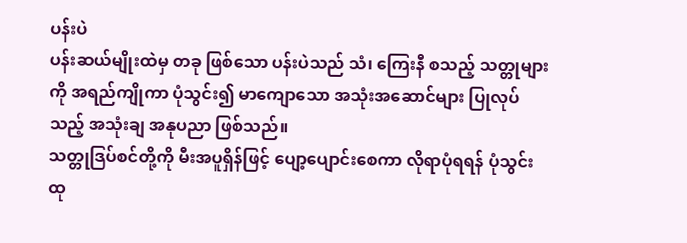ပန်းပဲ
ပန်းဆယ်မျိုးထဲမှ တခု ဖြစ်သော ပန်းပဲသည် သံ၊ ကြေးနီ စသည့် သတ္တုများကို အရည်ကျိုကာ ပုံသွင်း၍ မာကျောသော အသုံးအဆောင်များ ပြုလုပ်သည့် အသုံးချ အနုပညာ ဖြစ်သည်။
သတ္တုဒြပ်စင်တို့ကို မီးအပူရှိန်ဖြင့် ပျော့ပျောင်းစေကာ လိုရာပုံရရန် ပုံသွင်းထု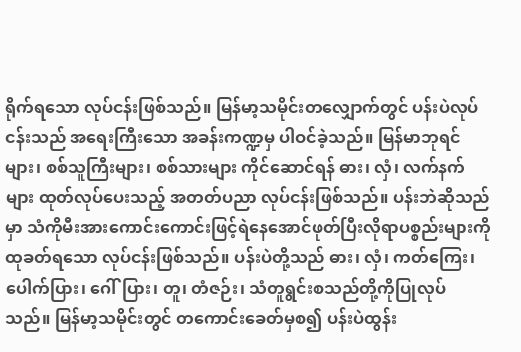ရိုက်ရသော လုပ်ငန်းဖြစ်သည်။ မြန်မာ့သမိုင်းတလျှောက်တွင် ပန်းပဲလုပ်ငန်းသည် အရေးကြီးသော အခန်းကဏ္ဍမှ ပါဝင်ခဲ့သည်။ မြန်မာဘုရင်များ၊ စစ်သူကြီးများ၊ စစ်သားများ ကိုင်ဆောင်ရန် ဓား၊ လှံ၊ လက်နက်များ ထုတ်လုပ်ပေးသည့် အတတ်ပညာ လုပ်ငန်းဖြစ်သည်။ ပန်းဘဲဆိုသည်မှာ သံကိုမီးအားကောင်းကောင်းဖြင့်ရဲနေအောင်ဖုတ်ပြီးလိုရာပစ္စည်းများကို ထုခတ်ရသော လုပ်ငန်းဖြစ်သည်။ ပန်းပဲတို့သည် ဓား၊ လှံ၊ ကတ်ကြေး၊ ပေါက်ပြား၊ ဂေါ်ပြား၊ တူ၊ တံဇဉ်း၊ သံတူရွင်းစသည်တို့ကိုပြုလုပ်သည်။ မြန်မာ့သမိုင်းတွင် တကောင်းခေတ်မှစ၍ ပန်းပဲထွန်း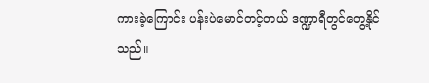ကားခဲ့ကြောင်း ပန်းပဲမောင်တင့်တယ် ဒဏ္ဍာရီတွင်တွေ့နိုင်သည်။